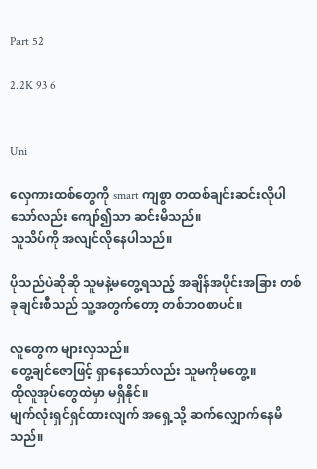Part 52

2.2K 93 6


Uni

လှေကားထစ်တွေကို smart ကျစွာ တထစ်ချင်းဆင်းလိုပါသော်လည်း ကျော်၍သာ ဆင်းမိသည်။
သူသိပ်ကို အလျင်လိုနေပါသည်။

ပိုသည်ပဲဆိုဆို သူမနဲ့မတွေ့ရသည့် အချိန်အပိုင်းအခြား တစ်ခုချင်းစီသည် သူ့အတွက်တော့ တစ်ဘဝစာပင်။

လူတွေက များလှသည်။
တွေ့ချင်ဇောဖြင့် ရှာနေသော်လည်း သူမကိုမတွေ့။
ထိုလူအုပ်တွေထဲမှာ မရှိနိုင်။
မျက်လုံးရှင်ရှင်ထားလျက် အရှေ့သို့ ဆက်လျှောက်နေမိသည်။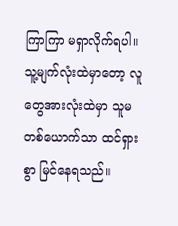ကြာကြာ မရှာလိုက်ရပါ။
သူ့မျက်လုံးထဲမှာတော့ လူတွေအားလုံးထဲမှာ သူမတစ်ယောက်သာ ထင်ရှားစွာ မြင်နေရသည်။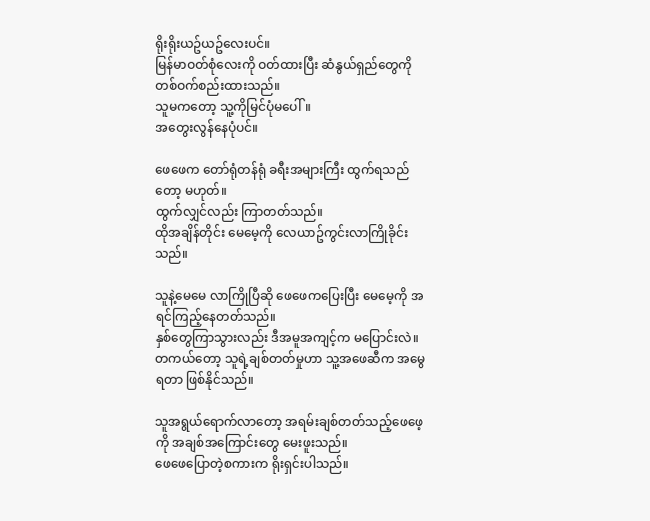ရိုးရိုးယဥ်ယဥ်လေးပင်။
မြန်မာဝတ်စုံလေးကို ဝတ်ထားပြီး ဆံနွယ်ရှည်တွေကို တစ်ဝက်စည်းထားသည်။
သူမကတော့ သူ့ကိုမြင်ပုံမပေါ်။
အတွေးလွန်နေပုံပင်။

ဖေဖေက တော်ရုံတန်ရုံ ခရီးအများကြီး ထွက်ရသည်တော့ မဟုတ်။
ထွက်လျှင်လည်း ကြာတတ်သည်။
ထိုအချိန်တိုင်း မေမေ့ကို လေယာဥ်ကွင်းလာကြိုခိုင်းသည်။

သူနဲ့မေမေ လာကြိုပြီဆို ဖေဖေကပြေးပြီး မေမေ့ကို အရင်ကြည့်နေတတ်သည်။
နှစ်တွေကြာသွားလည်း ဒီအမူအကျင့်က မပြောင်းလဲ။
တကယ်တော့ သူရဲ့ချစ်တတ်မှုဟာ သူ့အဖေဆီက အမွေရတာ ဖြစ်နိုင်သည်။

သူအရွယ်ရောက်လာတော့ အရမ်းချစ်တတ်သည့်ဖေဖေ့ကို အချစ်အကြောင်းတွေ မေးဖူးသည်။
ဖေဖေပြောတဲ့စကားက ရိုးရှင်းပါသည်။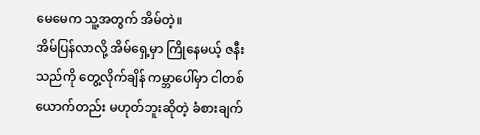မေမေက သူ့အတွက် အိမ်တဲ့။
အိမ်ပြန်လာလို့ အိမ်ရှေ့မှာ ကြိုနေမယ့် ဇနီးသည်ကို တွေ့လိုက်ချိန် ကမ္ဘာပေါ်မှာ ငါတစ်ယောက်တည်း မဟုတ်ဘူးဆိုတဲ့ ခံစားချက်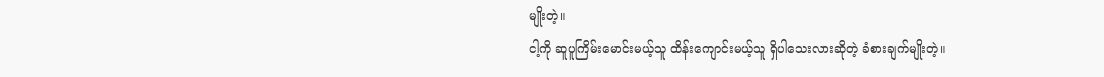မျိုးတဲ့။
ငါ့ကို ဆူပူကြိမ်းမောင်းမယ့်သူ ထိန်းကျောင်းမယ့်သူ ရှိပါသေးလားဆိုတဲ့ ခံစားချက်မျိုးတဲ့။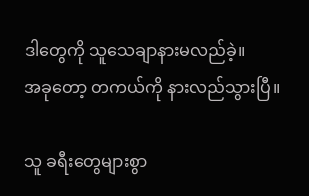ဒါတွေကို သူသေချာနားမလည်ခဲ့။
အခုတော့ တကယ်ကို နားလည်သွားပြီ။

သူ ခရီးတွေများစွာ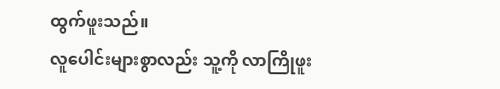ထွက်ဖူးသည်။
လူပေါင်းများစွာလည်း သူ့ကို လာကြိုဖူး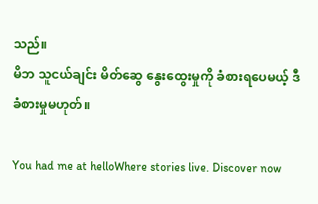သည်။
မိဘ သူငယ်ချင်း မိတ်ဆွေ နွေးထွေးမှုကို ခံစားရပေမယ့် ဒီခံစားမှုမဟုတ်။

You had me at helloWhere stories live. Discover now